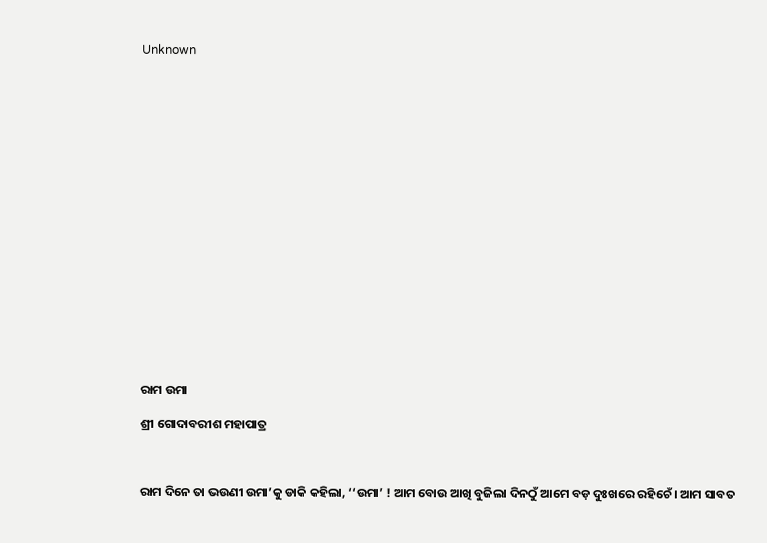Unknown



















ରାମ ଉମା

ଶ୍ରୀ ଗୋଦାବରୀଶ ମହାପାତ୍ର



ରାମ ଦିନେ ତା ଭଉଣୀ ଉମା’କୁ ଡାକି କହିଲା, ‘‘ଉମା’ ! ଆମ ବୋଉ ଆଖି ବୁଜିଲା ଦିନଠୁଁ ଆମେ ବଡ଼ ଦୁଃଖରେ ରହିଚେଁ । ଆମ ସାବତ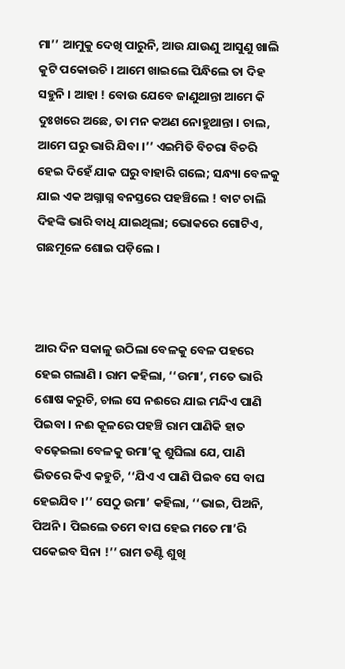ମା’’ ଆମୁକୁ ଦେଖି ପାରୁନି, ଆଉ ଯାଉଣୁ ଆସୁଣୁ ଖାଲି କୁଟି ପକୋଉଚି । ଆମେ ଖାଇଲେ ପିନ୍ଧିଲେ ତା ଦିହ ସହୁନି । ଆହା ! ବୋଉ ଯେବେ ଜାଣୁଥାନ୍ତା ଆମେ କି ଦୁଃଖରେ ଅଛେ, ତା ମନ କଅଣ ନୋହୁଥାନ୍ତା । ଚାଲ, ଆମେ ଘରୁ ଭାରି ଯିବା ।’’ ଏଇମିତି ବିଚରା ବିଚରି ହେଇ ଦିହେଁ ଯାକ ଘରୁ ବାହାରି ଗଲେ; ସନ୍ଧ୍ୟା ବେଳକୁ ଯାଇ ଏକ ଅଗ୍ନାଗ୍ନ ବନସ୍ତରେ ପହଞ୍ଚିଲେ ! ବାଟ ଚାଲି ଦିହଙ୍କି ଭାରି ବାଧି ଯାଇଥିଲା; ଭୋକରେ ଗୋଟିଏ, ଗଛମୂଳେ ଶୋଇ ପଡ଼ିଲେ ।



ଆର ଦିନ ସକାଳୁ ଉଠିଲା ବେଳକୁ ବେଳ ପହରେ ହେଇ ଗଲାଣି । ରାମ କହିଲା, ‘‘ଉମା’, ମତେ ଭାରି ଶୋଷ କରୁଚି, ଚାଲ ସେ ନଈରେ ଯାଇ ମନ୍ଦିଏ ପାଣି ପିଇବା । ନଈ କୂଳରେ ପହଞ୍ଚି ରାମ ପାଣିକି ହାତ ବଢ଼େଇଲା ବେଳକୁ ଉମା’କୁ ଶୁଘିଲା ଯେ, ପାଣି ଭିତରେ କିଏ କହୁଚି, ‘‘ଯିଏ ଏ ପାଣି ପିଇବ ସେ ବାଘ ହେଇଯିବ ।’’ ସେଠୁ ଉମା’ କହିଲା, ‘‘ଭାଇ, ପିଅନି, ପିଅନି । ପିଇଲେ ତମେ ବାଘ ହେଇ ମତେ ମା’ରି ପକେଇବ ସିନା !’’ ରାମ ତଣ୍ଟି ଶୁଖି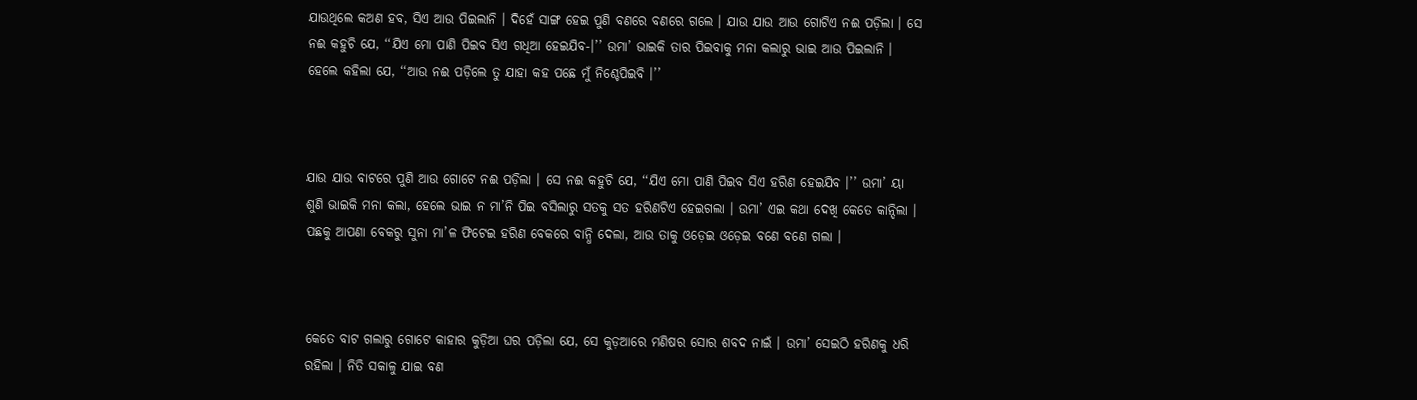ଯାଉଥିଲେ କଅଣ ହବ, ସିଏ ଆଉ ପିଇଲାନି । ଦିହେଁ ସାଙ୍ଗ ହେଇ ପୁଣି ବଣରେ ବଣରେ ଗଲେ । ଯାଉ ଯାଉ ଆଉ ଗୋଟିଏ ନଈ ପଡ଼ିଲା । ସେ ନଈ କହୁଚି ଯେ, ‘‘ଯିଏ ମୋ ପାଣି ପିଇବ ସିଏ ଗଧିଆ ହେଇଯିବ-।’’ ଉମା’ ଭାଇକି ତାର ପିଇବାକୁ ମନା କଲାରୁ ଭାଇ ଆଉ ପିଇଲାନି । ହେଲେ କହିଲା ଯେ, ‘‘ଆଉ ନଈ ପଡ଼ିଲେ ତୁ ଯାହା କହ ପଛେ ମୁଁ ନିଶ୍ଚେପିଇବି ।’’



ଯାଉ ଯାଉ ବାଟରେ ପୁଣି ଆଉ ଗୋଟେ ନଈ ପଡ଼ିଲା । ସେ ନଈ କହୁଚି ଯେ, ‘‘ଯିଏ ମୋ ପାଣି ପିଇବ ସିଏ ହରିଣ ହେଇଯିବ ।’’ ଉମା’ ୟା ଶୁଣି ଭାଇକି ମନା କଲା, ହେଲେ ଭାଇ ନ ମା’ନି ପିଇ ବସିଲାରୁ ସତକୁ ସତ ହରିଣଟିଏ ହେଇଗଲା । ଉମା’ ଏଇ କଥା ଦେଖି କେତେ କାନ୍ଦିଲା । ପଛକୁ ଆପଣା ବେକରୁ ସୁନା ମା’ଳ ଫିଟେଇ ହରିଣ ବେକରେ ବାନ୍ଧି ଦେଲା, ଆଉ ତାକୁ ଓଡ଼େଇ ଓଡ଼େଇ ବଣେ ବଣେ ଗଲା ।



କେତେ ବାଟ ଗଲାରୁ ଗୋଟେ କାହାର କୁଡ଼ିଆ ଘର ପଡ଼ିଲା ଯେ, ସେ କୁଡ଼ଆରେ ମଣିଷର ସୋର ଶବଦ ନାଇଁ । ଉମା’ ସେଇଠି ହରିଣକୁ ଧରି ରହିଲା । ନିତି ସକାଳୁ ଯାଇ ବଣ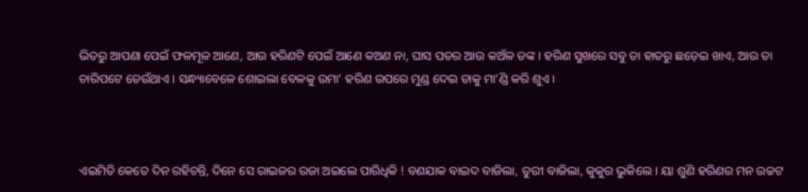ଭିତରୁ ଆପଣା ପେଇଁ ଫଳମୂଳ ଆଣେ, ଆଉ ହରିଣଟି ପେଇଁ ଆଣେ କଅଣ ନା, ଘାସ ପତର ଆଉ କଅଁଳ ଡଙ୍କ । ହରିଣ ସୁଖରେ ସବୁ ତା ହାତରୁ ଛଡ଼େଇ ଖାଏ, ଆଉ ତା ଚାରିପଟେ ଡେଉଁଥାଏ । ସନ୍ଧ୍ୟାବେଳେ ଶୋଇଲା ବେଳକୁ ଉମା’ ହରିଣ ଉପରେ ମୁଣ୍ଡ ଦେଇ ତାକୁ ମା’ଣ୍ଡି କରି ଶୁଏ ।



ଏଇମିତି କେତେ ଦିନ ରହିଚନ୍ତି, ଦିନେ ସେ ରାଇଜର ରଜା ଅଇଲେ ପାରିଧିକି ! ବଣଯାକ ବାଇଦ ବାଜିଲା, ତୁରୀ ବାଜିଲା, କୁକୁର ଭୁକିଲେ । ୟା ଶୁଣି ହରିଣର ମନ ଉଚ୍ଚଟ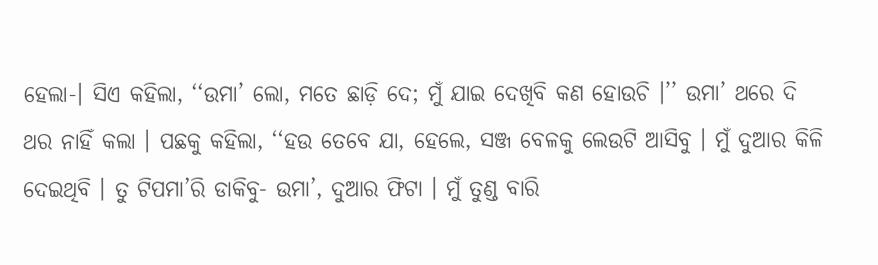ହେଲା-। ସିଏ କହିଲା, ‘‘ଉମା’ ଲୋ, ମତେ ଛାଡ଼ି ଦେ; ମୁଁ ଯାଇ ଦେଖିବି କଣ ହୋଉଚି ।’’ ଉମା’ ଥରେ ଦି ଥର ନାହିଁ କଲା । ପଛକୁ କହିଲା, ‘‘ହଉ ତେବେ ଯା, ହେଲେ, ସଞ୍ଜ ବେଳକୁ ଲେଉଟି ଆସିବୁ । ମୁଁ ଦୁଆର କିଳି ଦେଇଥିବି । ତୁ ଟିପମା’ରି ଡାକିବୁ- ଉମା’, ଦୁଆର ଫିଟା । ମୁଁ ତୁଣ୍ଡ ବାରି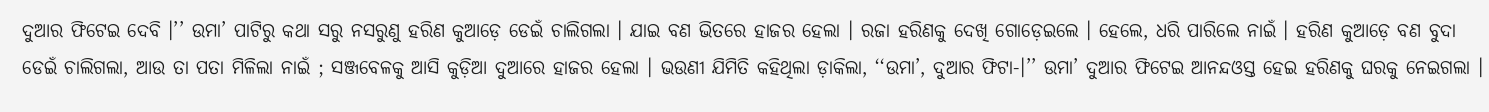ଦୁଆର ଫିଟେଇ ଦେବି ।’’ ଉମା’ ପାଟିରୁ କଥା ସରୁ ନସରୁଣୁ ହରିଣ କୁଆଡ଼େ ଡେଇଁ ଚାଲିଗଲା । ଯାଇ ବଣ ଭିତରେ ହାଜର ହେଲା । ରଜା ହରିଣକୁ ଦେଖି ଗୋଡ଼େଇଲେ । ହେଲେ, ଧରି ପାରିଲେ ନାଇଁ । ହରିଣ କୁଆଡ଼େ ବଣ ବୁଦା ଡେଇଁ ଚାଲିଗଲା, ଆଉ ତା ପତା ମିଳିଲା ନାଇଁ ; ସଞ୍ଜବେଳକୁ ଆସି କୁଡ଼ିଆ ଦୁଆରେ ହାଜର ହେଲା । ଭଉଣୀ ଯିମିତି କହିଥିଲା ଡ଼ାକିଲା, ‘‘ଉମା’, ଦୁଆର ଫିଟା-।’’ ଉମା’ ଦୁଆର ଫିଟେଇ ଆନନ୍ଦଓସ୍ତ ହେଇ ହରିଣକୁ ଘରକୁ ନେଇଗଲା ।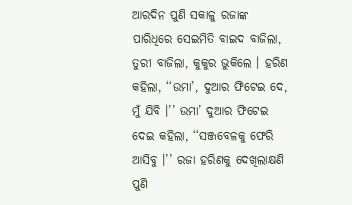ଆରଦିନ ପୁଣି ସକାଳୁ ରଜାଙ୍କ ପାରିଧିରେ ସେଇମିତି ବାଇଦ ବାଜିଲା, ତୁରୀ ବାଜିଲା, କୁକୁର ଭୁକିଲେ । ହରିଣ କହିଲା, ‘‘ଉମା’, ଦୁଆର ଫିଟେଇ ଦେ, ମୁଁ ଯିବି ।’’ ଉମା’ ଦୁଆର ଫିଟେଇ ଦେଇ କହିଲା, ‘‘ସଞ୍ଜବେଳକୁ ଫେରି ଆସିବୁ ।’’ ରଜା ହରିଣକୁ ଦେଖିଲାକ୍ଷଣି ପୁଣି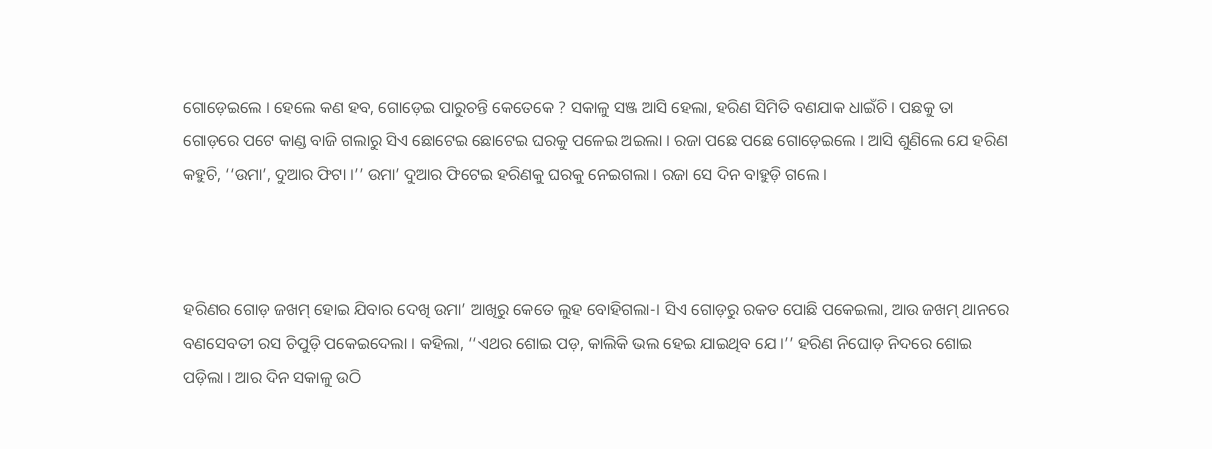ଗୋଡ଼େଇଲେ । ହେଲେ କଣ ହବ, ଗୋଡ଼େଇ ପାରୁଚନ୍ତି କେତେକେ ? ସକାଳୁ ସଞ୍ଜ ଆସି ହେଲା, ହରିଣ ସିମିତି ବଣଯାକ ଧାଇଁଚି । ପଛକୁ ତା ଗୋଡ଼ରେ ପଟେ କାଣ୍ଡ ବାଜି ଗଲାରୁ ସିଏ ଛୋଟେଇ ଛୋଟେଇ ଘରକୁ ପଳେଇ ଅଇଲା । ରଜା ପଛେ ପଛେ ଗୋଡ଼େଇଲେ । ଆସି ଶୁଣିଲେ ଯେ ହରିଣ କହୁଚି, ‘‘ଉମା’, ଦୁଆର ଫିଟା ।’’ ଉମା’ ଦୁଆର ଫିଟେଇ ହରିଣକୁ ଘରକୁ ନେଇଗଲା । ରଜା ସେ ଦିନ ବାହୁଡ଼ି ଗଲେ ।



ହରିଣର ଗୋଡ଼ ଜଖମ୍‍ ହୋଇ ଯିବାର ଦେଖି ଉମା’ ଆଖିରୁ କେତେ ଲୁହ ବୋହିଗଲା-। ସିଏ ଗୋଡ଼ରୁ ରକତ ପୋଛି ପକେଇଲା, ଆଉ ଜଖମ୍‍ ଥାନରେ ବଣସେବତୀ ରସ ଚିପୁଡ଼ି ପକେଇଦେଲା । କହିଲା, ‘‘ଏଥର ଶୋଇ ପଡ଼, କାଲିକି ଭଲ ହେଇ ଯାଇଥିବ ଯେ ।’’ ହରିଣ ନିଘୋଡ଼ ନିଦରେ ଶୋଇ ପଡ଼ିଲା । ଆର ଦିନ ସକାଳୁ ଉଠି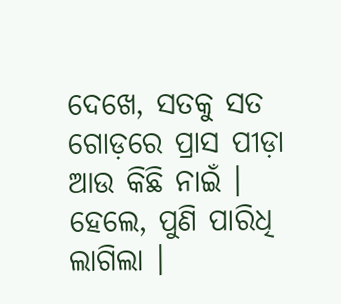ଦେଖେ, ସତକୁ ସତ ଗୋଡ଼ରେ ପ୍ରାସ ପୀଡ଼ା ଆଉ କିଛି ନାଇଁ । ହେଲେ, ପୁଣି ପାରିଧି ଲାଗିଲା ।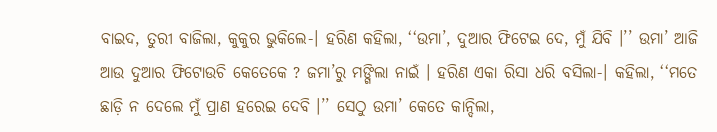ବାଇଦ, ତୁରୀ ବାଜିଲା, କୁକୁର ଭୁକିଲେ-। ହରିଣ କହିଲା, ‘‘ଉମା’, ଦୁଆର ଫିଟେଇ ଦେ, ମୁଁ ଯିବି ।’’ ଉମା’ ଆଜି ଆଉ ଦୁଆର ଫିଟୋଉଚି କେତେକେ ? ଜମା’ରୁ ମଙ୍ଗିଲା ନାଇଁ । ହରିଣ ଏକା ରିସା ଧରି ବସିଲା-। କହିଲା, ‘‘ମତେ ଛାଡ଼ି ନ ଦେଲେ ମୁଁ ପ୍ରାଣ ହରେଇ ଦେବି ।’’ ସେଠୁ ଉମା’ କେତେ କାନ୍ଦିଲା,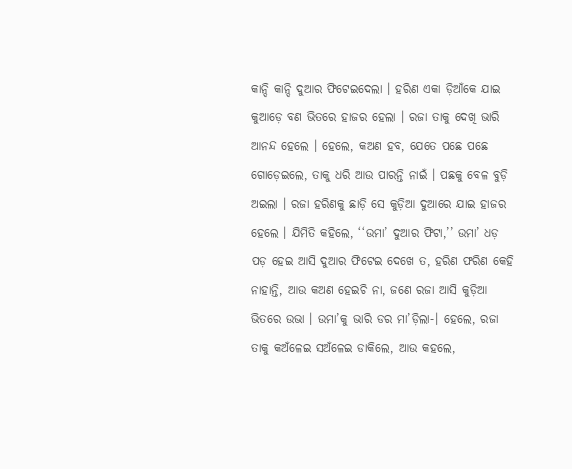କାନ୍ଦି କାନ୍ଦି ଦୁଆର ଫିଟେଇଦେଲା । ହରିଣ ଏକା ଡ଼ିଆଁକେ ଯାଇ କୁଆଡ଼େ ବଣ ଭିତରେ ହାଜର ହେଲା । ରଜା ତାକୁ ଦେଖି ଭାରି ଆନନ୍ଦ ହେଲେ । ହେଲେ, କଅଣ ହବ, ଯେତେ ପଛେ ପଛେ ଗୋଡ଼େଇଲେ, ତାକୁ ଧରି ଆଉ ପାରନ୍ତି ନାଇଁ । ପଛକୁ ବେଳ ବୁଡ଼ି ଅଇଲା । ରଜା ହରିଣକୁ ଛାଡ଼ି ସେ କୁଡ଼ିଆ ଦୁଆରେ ଯାଇ ହାଜର ହେଲେ । ଯିମିତି କହିଲେ, ‘‘ଉମା’ ଦୁଆର ଫିଟା,’’ ଉମା’ ଧଡ଼ ପଡ଼ ହେଇ ଆସି ଦୁଆର ଫିଟେଇ ଦେଖେ ତ, ହରିଣ ଫରିଣ କେହି ନାହାନ୍ତି, ଆଉ କଅଣ ହେଇଚି ନା, ଜଣେ ରଜା ଆସି କୁଡ଼ିଆ ଭିତରେ ଉଭା । ଉମା’କୁ ଭାରି ଡର ମା’ଡ଼ିଲା-। ହେଲେ, ରଜା ତାକୁ କଅଁଳେଇ ସଅଁଳେଇ ଡାକିଲେ, ଆଉ କହଲେ,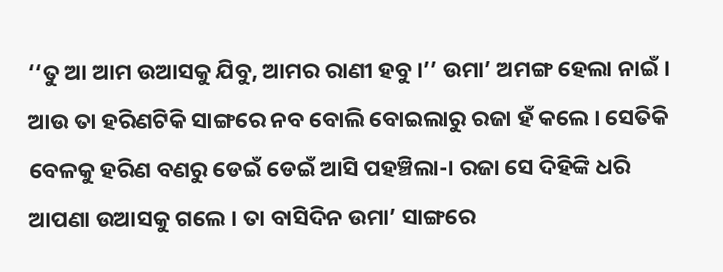‘‘ତୁ ଆ ଆମ ଉଆସକୁ ଯିବୁ, ଆମର ରାଣୀ ହବୁ ।’’ ଉମା’ ଅମଙ୍ଗ ହେଲା ନାଇଁ । ଆଉ ତା ହରିଣଟିକି ସାଙ୍ଗରେ ନବ ବୋଲି ବୋଇଲାରୁ ରଜା ହଁ କଲେ । ସେତିକି ବେଳକୁ ହରିଣ ବଣରୁ ଡେଇଁ ଡେଇଁ ଆସି ପହଞ୍ଚିଲା-। ରଜା ସେ ଦିହିଙ୍କି ଧରି ଆପଣା ଉଆସକୁ ଗଲେ । ତା ବାସିଦିନ ଉମା’ ସାଙ୍ଗରେ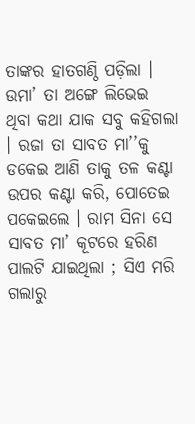ତାଙ୍କର ହାତଗଣ୍ଠି ପଡ଼ିଲା । ଉମା’ ତା ଅଙ୍ଗେ ଲିଭେଇ ଥିବା କଥା ଯାକ ସବୁ କହିଗଲା । ରଜା ତା ସାବତ ମା’’କୁ ଡକେଇ ଆଣି ତାକୁ ତଳ କଣ୍ଟା ଉପର କଣ୍ଟା କରି, ପୋତେଇ ପକେଇଲେ । ରାମ ସିନା ସେ ସାବତ ମା’ କୂଟରେ ହରିଣ ପାଲଟି ଯାଇଥିଲା ; ସିଏ ମରି ଗଲାରୁ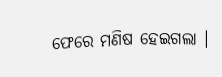ଫେରେ ମଣିଷ ହେଇଗଲା ।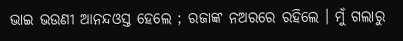ଭାଇ ଭଉଣୀ ଆନନ୍ଦଓସ୍ତ ହେଲେ ; ରଜାଙ୍କ ନଅରରେ ରହିଲେ । ମୁଁ ଗଲାରୁ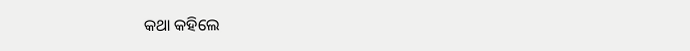କଥା କହିଲେ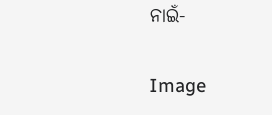ନାଇଁ-

Image